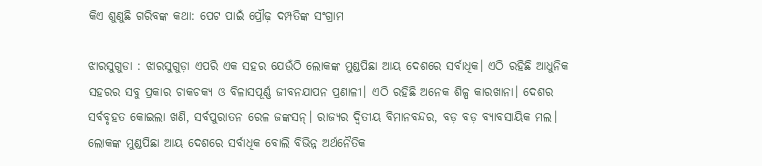କିଏ ଶୁଣୁଛି ଗରିବଙ୍କ କଥା: ପେଟ ପାଇଁ ପ୍ରୌଢ଼ ଦମ୍ପତିଙ୍କ ସଂଗ୍ରାମ

ଝାରସୁଗୁଡା : ଝାରସୁଗୁଡ଼ା ଏପରି ଏକ ସହର ଯେଉଁଠି ଲୋକଙ୍କ ମୁଣ୍ଡପିଛା ଆୟ ଦେଶରେ ସର୍ବାଧିକ। ଏଠି ରହିଛି ଆଧୁନିକ ସହରର ସବୁ ପ୍ରକାର ଚାକଚକ୍ୟ ଓ ବିଳାସପୂର୍ଣ୍ଣ ଜୀବନଯାପନ ପ୍ରଣାଳୀ। ଏଠି ରହିଛି ଅନେକ ଶିଳ୍ପ କାରଖାନା। ଦେଶର  ସର୍ବବୃହତ କୋଇଲା ଖଣି, ସର୍ବପୁରାତନ ରେଳ ଜଙ୍କସନ୍‌। ରାଜ୍ୟର ଦ୍ବିତୀୟ ବିମାନବନ୍ଦର, ବଡ଼ ବଡ଼ ବ୍ୟାବସାୟିକ ମଲ। ଲୋକଙ୍କ ମୁଣ୍ଡପିଛା ଆୟ ଦେଶରେ ସର୍ବାଧିକ ବୋଲି ବିଭିନ୍ନ ଅର୍ଥନୈତିକ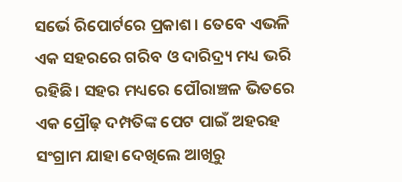ସର୍ଭେ ରିପୋର୍ଟରେ ପ୍ରକାଶ। ତେବେ ଏଭଳି ଏକ ସହରରେ ଗରିବ ଓ ଦାରିଦ୍ର୍ୟ ମଧ୍ୟ ଭରି ରହିଛି। ସହର ମଧ୍ୟରେ ପ‌ୌରାଞ୍ଚଳ ଭିତରେ ଏକ ପ୍ରୌଢ଼ ଦମ୍ପତିଙ୍କ ପେଟ ପାଇଁ ଅହରହ ସଂଗ୍ରାମ ଯାହା ଦେଖିଲେ ଆଖିରୁ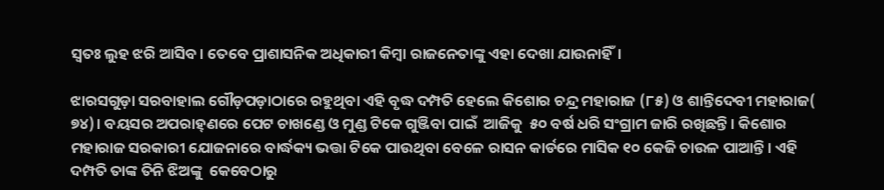ସ୍ୱତଃ ଲୁହ ଝରି ଆସିବ। ତେବେ ପ୍ରାଶାସନିକ ଅଧିକାରୀ କିମ୍ବା ରାଜନେତାଙ୍କୁ ଏହା ଦେଖା ଯାଉନାହିଁ।

ଝାରସଗୁଡ଼ା ସରବାହାଲ ଗୌଡ଼ପଡ଼ାଠାରେ ରହୁଥିବା ଏହି ବୃଦ୍ଧ ଦମ୍ପତି ହେଲେ କିଶୋର ଚନ୍ଦ୍ର ମହାରାଜ (୮୫) ଓ ଶାନ୍ତିଦେବୀ ମହାରାଜ( ୭୪)। ବୟସର ଅପରାହ୍‌ଣରେ ପେଟ ଚାଖଣ୍ଡ‌େ ଓ ମୁଣ୍ଡ ଟିକେ ଗୁଞ୍ଜିବା ପାଇଁ  ଆଜିକୁ  ୫୦ ବର୍ଷ ଧରି ସଂଗ୍ରାମ ଜାରି ରଖିଛନ୍ତି। କିଶୋର ମହାରାଜ ସରକାରୀ ଯୋଜନାରେ ବାର୍ଦ୍ଧକ୍ୟ ଭତ୍ତା ଟିକେ ପାଉଥିବା ବେଳେ ରାସନ କାର୍ଡରେ ମାସିକ ୧୦ କେଜି ଚାଉଳ ପାଆନ୍ତି। ଏହି ଦମ୍ପତି ତାଙ୍କ ତିନି ଝିଅଙ୍କୁ  କେବେଠାରୁ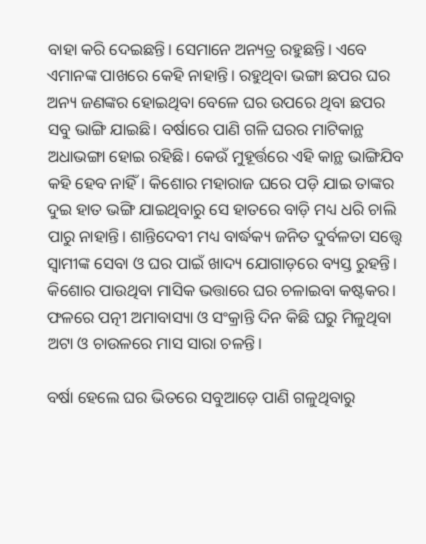ବାହା କରି ଦେଇଛନ୍ତି। ସେମାନେ ଅନ୍ୟତ୍ର ରହୁଛନ୍ତି। ଏବେ ଏମାନଙ୍କ ପାଖରେ କେହି ନାହାନ୍ତି। ରହୁଥିବା ଭଙ୍ଗା ଛପର ଘର ଅନ୍ୟ ଜଣଙ୍କର ହୋଇଥିବା ବେଳେ ଘର ଉପରେ ଥିବା ଛପର ସବୁ ଭାଙ୍ଗି ଯାଇଛି। ବର୍ଷାରେ ପାଣି ଗଳି ଘରର ମାଟିକାନ୍ଥ ଅଧାଭଙ୍ଗା ହୋଇ ରହିଛି। କେଉଁ ମୁହୂର୍ତ୍ତରେ ଏହି କାନ୍ଥ ଭାଙ୍ଗିଯିବ କହି ହେବ ନାହିଁ। କିଶୋର ମହାରାଜ ଘରେ ପଡ଼ି ଯାଇ ତାଙ୍କର ଦୁଇ ହାତ ଭଙ୍ଗି ଯାଇଥିବାରୁ ସେ ହାତରେ ବାଡ଼ି ମଧ୍ୟ ଧରି ଚାଲି ପାରୁ ନାହାନ୍ତି। ଶାନ୍ତିଦେବୀ ମଧ୍ୟ ବାର୍ଦ୍ଧକ୍ୟ ଜନିତ ଦୁର୍ବଳତା ସତ୍ତ୍ବେ ସ୍ୱାମୀଙ୍କ ସେବା ଓ ଘର ପାଇଁ ଖାଦ୍ୟ ଯୋଗାଡ଼ରେ ବ୍ୟସ୍ତ ରୁହନ୍ତି। କିଶୋର ପାଉଥିବା ମାସିକ ଭତ୍ତାରେ ଘର ଚଳାଇବା କଷ୍ଟକର। ଫଳରେ ପତ୍ନୀ ଅମାବାସ୍ୟା ଓ ସଂକ୍ରାନ୍ତି ଦିନ କିଛି ଘରୁ ମିଳୁଥିବା ଅଟା ଓ ଚାଉଳରେ ମାସ ସାରା ଚଳନ୍ତି।

ବର୍ଷା ହେଲେ ଘର ଭିତରେ ସବୁଆଡ଼େ ପାଣି ଗଳୁଥିବାରୁ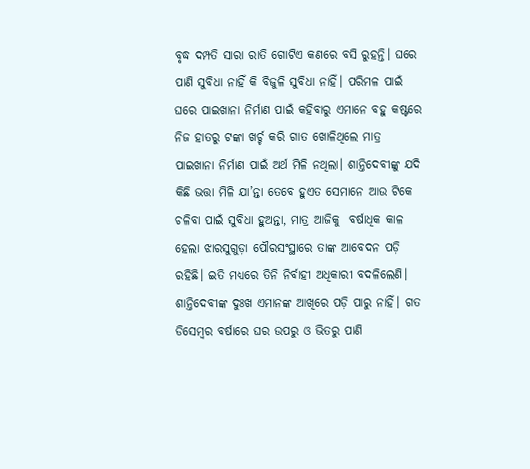ବୃଦ୍ଧ ଦମ୍ପତି ସାରା ରାତି ଗୋଟିଏ କଣରେ ବସି ରୁହନ୍ତି। ଘରେ ପାଣି ସୁବିଧା ନାହିଁ କି ବିଜୁଳି ସୁବିଧା ନାହିଁ। ପରିମଳ ପାଇଁ ଘରେ ପାଇଖାନା ନିର୍ମାଣ ପାଇଁ କହିବାରୁ ଏମାନେ ବହୁ କଷ୍ଟରେ ନିଜ ହାତରୁ ଟଙ୍କା ଖର୍ଚ୍ଚ କରି ଗାତ ଖୋଳିଥିଲେ ମାତ୍ର ପାଇଖାନା ନିର୍ମାଣ ପାଇଁ ଅର୍ଥ ମିଳି ନଥିଲା। ଶାନ୍ତିଦେବୀଙ୍କୁ ଯଦି କିଛି ଭତ୍ତା ମିଳି ଯା’ନ୍ତା ତେବେ ହୁ‌ଏତ ସେମାନେ ଆଉ ଟିକେ ଚଳିବା ପାଇଁ ସୁବିଧା ହୁଅନ୍ତା, ମାତ୍ର ଆଜିକୁ  ବର୍ଷାଧିକ କାଳ ହେଲା ଝାରସୁଗୁଡ଼ା ପୌରସଂସ୍ଥାରେ ତାଙ୍କ ଆବେଦନ ପଡ଼ି ରହିଛି। ‌ଇତି ମଧ୍ୟରେ ତିନି ନିର୍ବାହୀ ଅଧିକାରୀ ବଦଳିଲେଣି। ଶାନ୍ତିଦେବୀଙ୍କ ଦୁଃଖ ଏମାନଙ୍କ ଆଖିରେ ପଡ଼ି ପାରୁ ନାହିଁ। ଗତ ଡିସେମ୍ବର ବର୍ଷାରେ ଘର ଉପରୁ ଓ ଭିତରୁ ପାଣି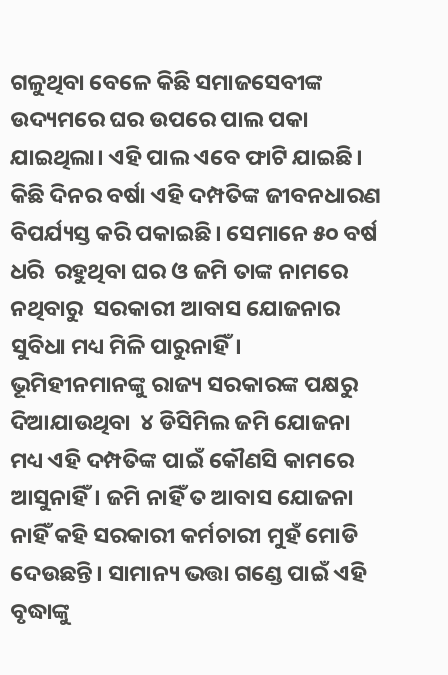ଗଳୁଥିବା ବେଳେ କିଛି ସମାଜସେବୀଙ୍କ ଉଦ୍ୟମରେ ଘ‌ର ଉପରେ ପାଲ ପକା ଯାଇଥିଲା। ଏହି ପାଲ ଏବେ ଫାଟି ଯାଇଛି। କିଛି ଦିନର ବର୍ଷା ଏହି ଦମ୍ପତିଙ୍କ ଜୀବନଧାରଣ ବିପର୍ଯ୍ୟସ୍ତ କରି ପକାଇଛି। ସେମାନେ ୫୦ ବର୍ଷ ଧରି  ରହୁଥିବା ଘର ଓ ଜମି ତାଙ୍କ ନାମରେ ନଥିବାରୁ  ସରକାରୀ ଆବାସ ଯୋଜନାର ସୁବିଧା ମଧ୍ୟ ମିଳି ପାରୁନାହିଁ। ଭୂମିହୀନମାନଙ୍କୁ ରାଜ୍ୟ ସରକାରଙ୍କ ପକ୍ଷରୁ ଦିଆଯାଉଥିବା  ୪ ଡିସିମିଲ ଜମି ଯୋଜନା ମଧ୍ୟ ଏହି ‌ଦମ୍ପତିଙ୍କ ପାଇଁ କୌଣସି କାମରେ ଆସୁନାହିଁ। ଜମି ନାହିଁ ତ ଆବାସ ଯୋଜନା ନାହିଁ କହି ସରକାରୀ କର୍ମଚାରୀ ମୁହଁ ମୋଡି ଦେଉଛନ୍ତି। ସାମାନ୍ୟ ଭତ୍ତା ଗଣ୍ଡେ ପାଇଁ ଏହି ବୃଦ୍ଧାଙ୍କୁ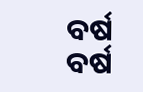ବର୍ଷ ବର୍ଷ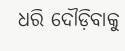ଧରି ଦୌଡ଼ିବାକୁ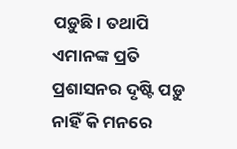ପଡ଼ୁଛି। ତଥାପି ଏମାନଙ୍କ ପ୍ରତି ପ୍ରଶାସନର ଦୃଷ୍ଟି ପଡ଼ୁ ନାହିଁ କି ମନରେ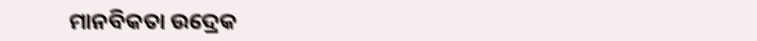ମାନବିକତା ଉଦ୍ରେକ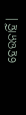ହେଉନାହିଁ।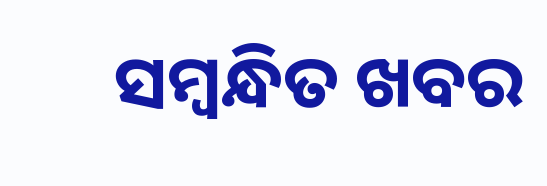ସମ୍ବନ୍ଧିତ ଖବର